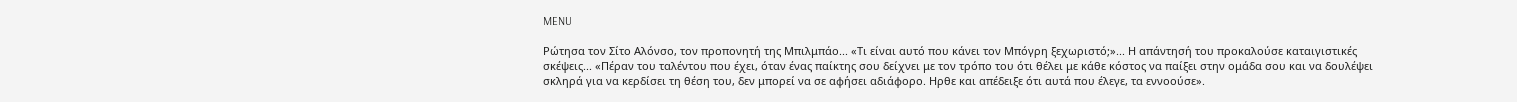MENU

Ρώτησα τον Σίτο Αλόνσο, τον προπονητή της Μπιλμπάο... «Τι είναι αυτό που κάνει τον Μπόγρη ξεχωριστό;»... Η απάντησή του προκαλούσε καταιγιστικές σκέψεις... «Πέραν του ταλέντου που έχει, όταν ένας παίκτης σου δείχνει με τον τρόπο του ότι θέλει με κάθε κόστος να παίξει στην ομάδα σου και να δουλέψει σκληρά για να κερδίσει τη θέση του, δεν μπορεί να σε αφήσει αδιάφορο. Ηρθε και απέδειξε ότι αυτά που έλεγε, τα εννοούσε».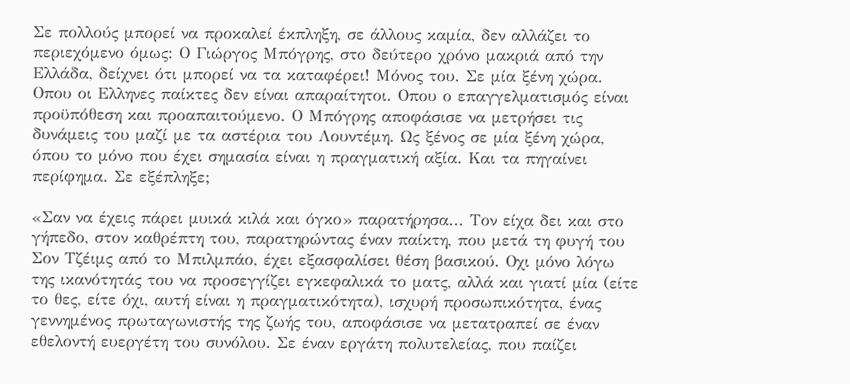Σε πολλούς μπορεί να προκαλεί έκπληξη, σε άλλους καμία, δεν αλλάζει το περιεχόμενο όμως: Ο Γιώργος Μπόγρης, στο δεύτερο χρόνο μακριά από την Ελλάδα, δείχνει ότι μπορεί να τα καταφέρει! Μόνος του. Σε μία ξένη χώρα. Οπου οι Ελληνες παίκτες δεν είναι απαραίτητοι. Οπου ο επαγγελματισμός είναι προϋπόθεση και προαπαιτούμενο. Ο Μπόγρης αποφάσισε να μετρήσει τις δυνάμεις του μαζί με τα αστέρια του Λουντέμη. Ως ξένος σε μία ξένη χώρα, όπου το μόνο που έχει σημασία είναι η πραγματική αξία. Και τα πηγαίνει περίφημα. Σε εξέπληξε;

«Σαν να έχεις πάρει μυικά κιλά και όγκο» παρατήρησα... Τον είχα δει και στο γήπεδο, στον καθρέπτη του, παρατηρώντας έναν παίκτη, που μετά τη φυγή του Σον Τζέιμς από το Μπιλμπάο, έχει εξασφαλίσει θέση βασικού. Οχι μόνο λόγω της ικανότητάς του να προσεγγίζει εγκεφαλικά το ματς, αλλά και γιατί μία (είτε το θες, είτε όχι, αυτή είναι η πραγματικότητα), ισχυρή προσωπικότητα, ένας γεννημένος πρωταγωνιστής της ζωής του, αποφάσισε να μετατραπεί σε έναν εθελοντή ευεργέτη του συνόλου. Σε έναν εργάτη πολυτελείας, που παίζει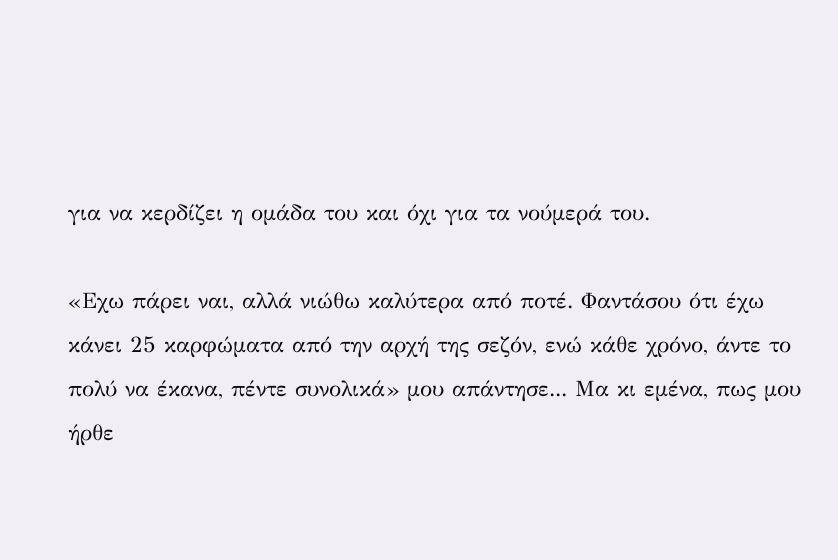για να κερδίζει η ομάδα του και όχι για τα νούμερά του.

«Εχω πάρει ναι, αλλά νιώθω καλύτερα από ποτέ. Φαντάσου ότι έχω κάνει 25 καρφώματα από την αρχή της σεζόν, ενώ κάθε χρόνο, άντε το πολύ να έκανα, πέντε συνολικά» μου απάντησε... Μα κι εμένα, πως μου ήρθε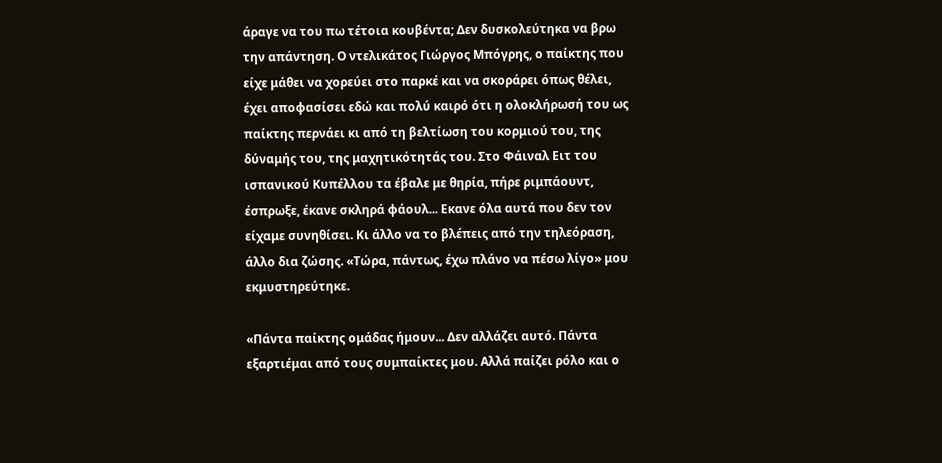άραγε να του πω τέτοια κουβέντα; Δεν δυσκολεύτηκα να βρω την απάντηση. Ο ντελικάτος Γιώργος Μπόγρης, ο παίκτης που είχε μάθει να χορεύει στο παρκέ και να σκοράρει όπως θέλει, έχει αποφασίσει εδώ και πολύ καιρό ότι η ολοκλήρωσή του ως παίκτης περνάει κι από τη βελτίωση του κορμιού του, της δύναμής του, της μαχητικότητάς του. Στο Φάιναλ Ειτ του ισπανικού Κυπέλλου τα έβαλε με θηρία, πήρε ριμπάουντ, έσπρωξε, έκανε σκληρά φάουλ... Εκανε όλα αυτά που δεν τον είχαμε συνηθίσει. Κι άλλο να το βλέπεις από την τηλεόραση, άλλο δια ζώσης. «Τώρα, πάντως, έχω πλάνο να πέσω λίγο» μου εκμυστηρεύτηκε.

«Πάντα παίκτης ομάδας ήμουν... Δεν αλλάζει αυτό. Πάντα εξαρτιέμαι από τους συμπαίκτες μου. Αλλά παίζει ρόλο και ο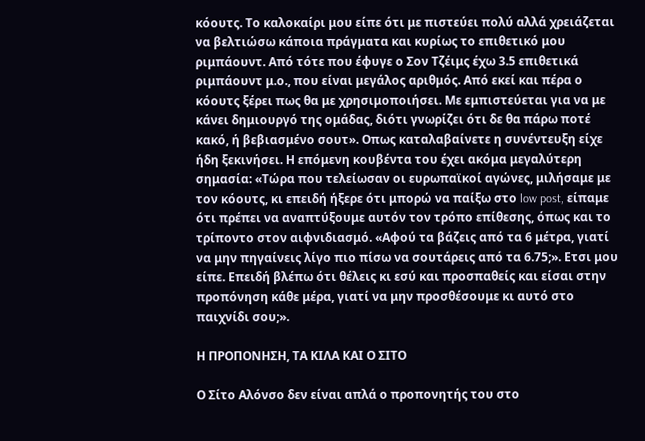κόουτς. Το καλοκαίρι μου είπε ότι με πιστεύει πολύ αλλά χρειάζεται να βελτιώσω κάποια πράγματα και κυρίως το επιθετικό μου ριμπάουντ. Από τότε που έφυγε ο Σον Τζέιμς έχω 3.5 επιθετικά ριμπάουντ μ.ο., που είναι μεγάλος αριθμός. Από εκεί και πέρα ο κόουτς ξέρει πως θα με χρησιμοποιήσει. Με εμπιστεύεται για να με κάνει δημιουργό της ομάδας, διότι γνωρίζει ότι δε θα πάρω ποτέ κακό, ή βεβιασμένο σουτ». Οπως καταλαβαίνετε η συνέντευξη είχε ήδη ξεκινήσει. Η επόμενη κουβέντα του έχει ακόμα μεγαλύτερη σημασία: «Τώρα που τελείωσαν οι ευρωπαϊκοί αγώνες, μιλήσαμε με τον κόουτς, κι επειδή ήξερε ότι μπορώ να παίξω στο low post, είπαμε ότι πρέπει να αναπτύξουμε αυτόν τον τρόπο επίθεσης, όπως και το τρίποντο στον αιφνιδιασμό. «Αφού τα βάζεις από τα 6 μέτρα, γιατί να μην πηγαίνεις λίγο πιο πίσω να σουτάρεις από τα 6.75;». Ετσι μου είπε. Επειδή βλέπω ότι θέλεις κι εσύ και προσπαθείς και είσαι στην προπόνηση κάθε μέρα, γιατί να μην προσθέσουμε κι αυτό στο παιχνίδι σου;».

Η ΠΡΟΠΟΝΗΣΗ, ΤΑ ΚΙΛΑ ΚΑΙ Ο ΣΙΤΟ

Ο Σίτο Αλόνσο δεν είναι απλά ο προπονητής του στο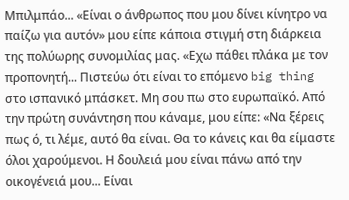Μπιλμπάο... «Είναι ο άνθρωπος που μου δίνει κίνητρο να παίζω για αυτόν» μου είπε κάποια στιγμή στη διάρκεια της πολύωρης συνομιλίας μας. «Εχω πάθει πλάκα με τον προπονητή... Πιστεύω ότι είναι το επόμενο big thing στο ισπανικό μπάσκετ. Μη σου πω στο ευρωπαϊκό. Από την πρώτη συνάντηση που κάναμε, μου είπε: «Να ξέρεις πως ό, τι λέμε, αυτό θα είναι. Θα το κάνεις και θα είμαστε όλοι χαρούμενοι. Η δουλειά μου είναι πάνω από την οικογένειά μου... Είναι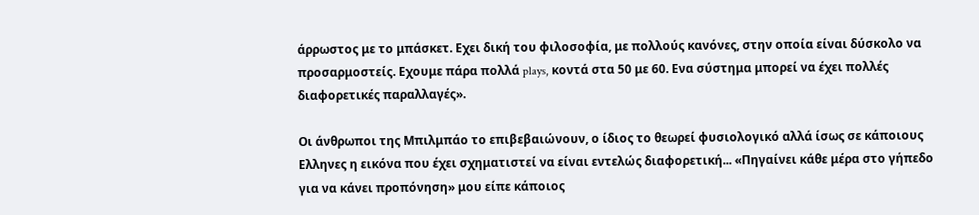άρρωστος με το μπάσκετ. Εχει δική του φιλοσοφία, με πολλούς κανόνες, στην οποία είναι δύσκολο να προσαρμοστείς. Εχουμε πάρα πολλά plays, κοντά στα 50 με 60. Ενα σύστημα μπορεί να έχει πολλές διαφορετικές παραλλαγές».

Οι άνθρωποι της Μπιλμπάο το επιβεβαιώνουν, ο ίδιος το θεωρεί φυσιολογικό αλλά ίσως σε κάποιους Ελληνες η εικόνα που έχει σχηματιστεί να είναι εντελώς διαφορετική... «Πηγαίνει κάθε μέρα στο γήπεδο για να κάνει προπόνηση» μου είπε κάποιος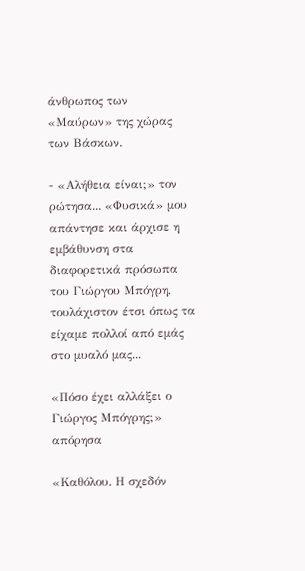άνθρωπος των «Μαύρων» της χώρας των Βάσκων.

- «Αλήθεια είναι;» τον ρώτησα... «Φυσικά» μου απάντησε και άρχισε η εμβάθυνση στα διαφορετικά πρόσωπα του Γιώργου Μπόγρη, τουλάχιστον έτσι όπως τα είχαμε πολλοί από εμάς στο μυαλό μας...

«Πόσο έχει αλλάξει ο Γιώργος Μπόγρης;» απόρησα

«Καθόλου. Η σχεδόν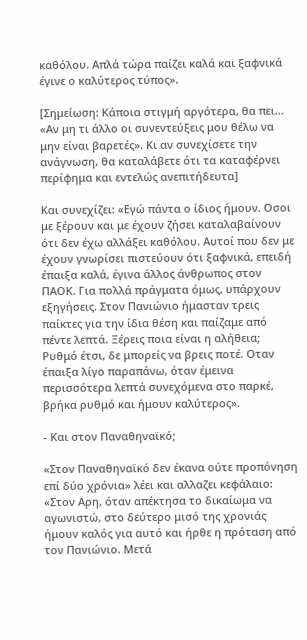καθόλου. Απλά τώρα παίζει καλά και ξαφνικά έγινε ο καλύτερος τύπος».

[Σημείωση: Κάποια στιγμή αργότερα, θα πει... «Αν μη τι άλλο οι συνεντεύξεις μου θέλω να μην είναι βαρετές». Κι αν συνεχίσετε την ανάγνωση, θα καταλάβετε ότι τα καταφέρνει περίφημα και εντελώς ανεπιτήδευτα]

Και συνεχίζει: «Εγώ πάντα ο ίδιος ήμουν. Οσοι με ξέρουν και με έχουν ζήσει καταλαβαίνουν ότι δεν έχω αλλάξει καθόλου. Αυτοί που δεν με έχουν γνωρίσει πιστεύουν ότι ξαφνικά, επειδή έπαιξα καλά, έγινα άλλος άνθρωπος στον ΠΑΟΚ. Για πολλά πράγματα όμως, υπάρχουν εξηγήσεις. Στον Πανιώνιο ήμασταν τρεις παίκτες για την ίδια θέση και παίζαμε από πέντε λεπτά. Ξέρεις ποια είναι η αλήθεια; Ρυθμό έτσι, δε μπορείς να βρεις ποτέ. Οταν έπαιξα λίγο παραπάνω, όταν έμεινα περισσότερα λεπτά συνεχόμενα στο παρκέ, βρήκα ρυθμό και ήμουν καλύτερος».

- Και στον Παναθηναϊκό;

«Στον Παναθηναϊκό δεν έκανα ούτε προπόνηση επί δύο χρόνια» λέει και αλλαζει κεφάλαιο: «Στον Αρη, όταν απέκτησα το δικαίωμα να αγωνιστώ, στο δεύτερο μισό της χρονιάς ήμουν καλός για αυτό και ήρθε η πρόταση από τον Πανιώνιο. Μετά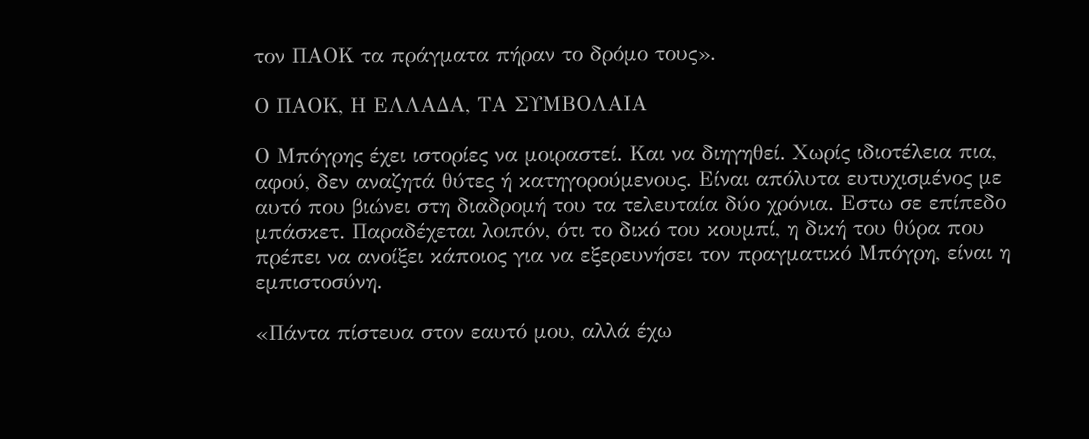τον ΠΑΟΚ τα πράγματα πήραν το δρόμο τους».

Ο ΠΑΟΚ, Η ΕΛΛΑΔΑ, ΤΑ ΣΥΜΒΟΛΑΙΑ

Ο Μπόγρης έχει ιστορίες να μοιραστεί. Και να διηγηθεί. Χωρίς ιδιοτέλεια πια, αφού, δεν αναζητά θύτες ή κατηγορούμενους. Είναι απόλυτα ευτυχισμένος με αυτό που βιώνει στη διαδρομή του τα τελευταία δύο χρόνια. Εστω σε επίπεδο μπάσκετ. Παραδέχεται λοιπόν, ότι το δικό του κουμπί, η δική του θύρα που πρέπει να ανοίξει κάποιος για να εξερευνήσει τον πραγματικό Μπόγρη, είναι η εμπιστοσύνη.

«Πάντα πίστευα στον εαυτό μου, αλλά έχω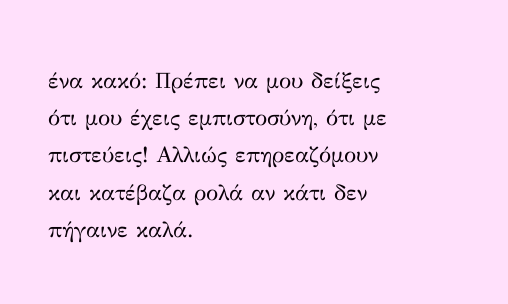ένα κακό: Πρέπει να μου δείξεις ότι μου έχεις εμπιστοσύνη, ότι με πιστεύεις! Αλλιώς επηρεαζόμουν και κατέβαζα ρολά αν κάτι δεν πήγαινε καλά.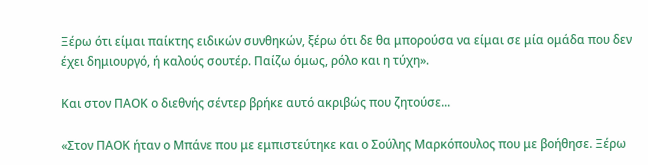Ξέρω ότι είμαι παίκτης ειδικών συνθηκών, ξέρω ότι δε θα μπορούσα να είμαι σε μία ομάδα που δεν έχει δημιουργό, ή καλούς σουτέρ. Παίζω όμως, ρόλο και η τύχη».

Και στον ΠΑΟΚ ο διεθνής σέντερ βρήκε αυτό ακριβώς που ζητούσε...

«Στον ΠΑΟΚ ήταν ο Μπάνε που με εμπιστεύτηκε και ο Σούλης Μαρκόπουλος που με βοήθησε. Ξέρω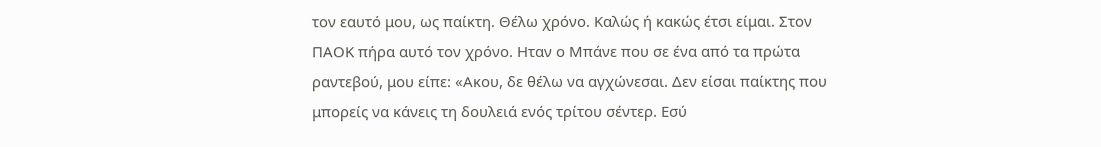τον εαυτό μου, ως παίκτη. Θέλω χρόνο. Καλώς ή κακώς έτσι είμαι. Στον ΠΑΟΚ πήρα αυτό τον χρόνο. Ηταν ο Μπάνε που σε ένα από τα πρώτα ραντεβού, μου είπε: «Ακου, δε θέλω να αγχώνεσαι. Δεν είσαι παίκτης που μπορείς να κάνεις τη δουλειά ενός τρίτου σέντερ. Εσύ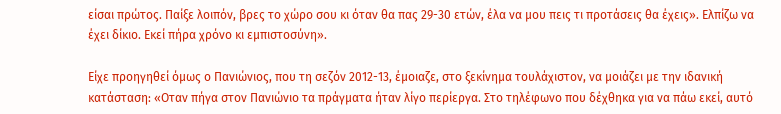είσαι πρώτος. Παίξε λοιπόν, βρες το χώρο σου κι όταν θα πας 29-30 ετών, έλα να μου πεις τι προτάσεις θα έχεις». Ελπίζω να έχει δίκιο. Εκεί πήρα χρόνο κι εμπιστοσύνη».

Είχε προηγηθεί όμως ο Πανιώνιος, που τη σεζόν 2012-13, έμοιαζε, στο ξεκίνημα τουλάχιστον, να μοιάζει με την ιδανική κατάσταση: «Οταν πήγα στον Πανιώνιο τα πράγματα ήταν λίγο περίεργα. Στο τηλέφωνο που δέχθηκα για να πάω εκεί, αυτό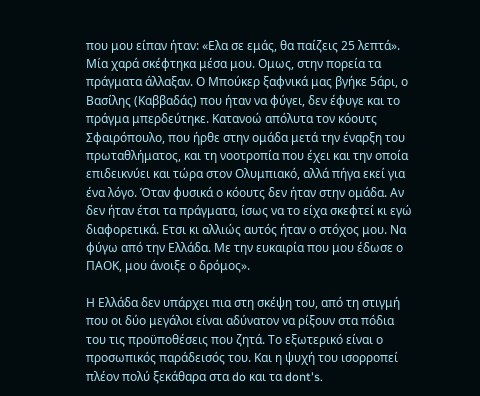που μου είπαν ήταν: «Ελα σε εμάς, θα παίζεις 25 λεπτά». Μία χαρά σκέφτηκα μέσα μου. Ομως, στην πορεία τα πράγματα άλλαξαν. Ο Μπούκερ ξαφνικά μας βγήκε 5άρι, ο Βασίλης (Καββαδάς) που ήταν να φύγει, δεν έφυγε και το πράγμα μπερδεύτηκε. Κατανοώ απόλυτα τον κόουτς Σφαιρόπουλο, που ήρθε στην ομάδα μετά την έναρξη του πρωταθλήματος, και τη νοοτροπία που έχει και την οποία επιδεικνύει και τώρα στον Ολυμπιακό, αλλά πήγα εκεί για ένα λόγο. Όταν φυσικά ο κόουτς δεν ήταν στην ομάδα. Αν δεν ήταν έτσι τα πράγματα, ίσως να το είχα σκεφτεί κι εγώ διαφορετικά. Ετσι κι αλλιώς αυτός ήταν ο στόχος μου. Να φύγω από την Ελλάδα. Με την ευκαιρία που μου έδωσε ο ΠΑΟΚ, μου άνοιξε ο δρόμος».

Η Ελλάδα δεν υπάρχει πια στη σκέψη του, από τη στιγμή που οι δύο μεγάλοι είναι αδύνατον να ρίξουν στα πόδια του τις προϋποθέσεις που ζητά. Το εξωτερικό είναι ο προσωπικός παράδεισός του. Και η ψυχή του ισορροπεί πλέον πολύ ξεκάθαρα στα do και τα dont's.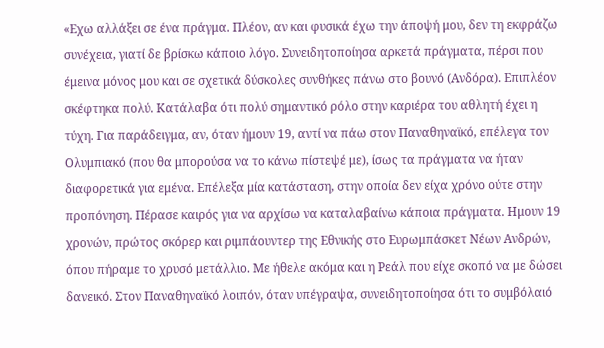«Εχω αλλάξει σε ένα πράγμα. Πλέον, αν και φυσικά έχω την άποψή μου, δεν τη εκφράζω συνέχεια, γιατί δε βρίσκω κάποιο λόγο. Συνειδητοποίησα αρκετά πράγματα, πέρσι που έμεινα μόνος μου και σε σχετικά δύσκολες συνθήκες πάνω στο βουνό (Ανδόρα). Επιπλέον σκέφτηκα πολύ. Κατάλαβα ότι πολύ σημαντικό ρόλο στην καριέρα του αθλητή έχει η τύχη. Για παράδειγμα, αν, όταν ήμουν 19, αντί να πάω στον Παναθηναϊκό, επέλεγα τον Ολυμπιακό (που θα μπορούσα να το κάνω πίστεψέ με), ίσως τα πράγματα να ήταν διαφορετικά για εμένα. Επέλεξα μία κατάσταση, στην οποία δεν είχα χρόνο ούτε στην προπόνηση. Πέρασε καιρός για να αρχίσω να καταλαβαίνω κάποια πράγματα. Ημουν 19 χρονών, πρώτος σκόρερ και ριμπάουντερ της Εθνικής στο Ευρωμπάσκετ Νέων Ανδρών, όπου πήραμε το χρυσό μετάλλιο. Με ήθελε ακόμα και η Ρεάλ που είχε σκοπό να με δώσει δανεικό. Στον Παναθηναϊκό λοιπόν, όταν υπέγραψα, συνειδητοποίησα ότι το συμβόλαιό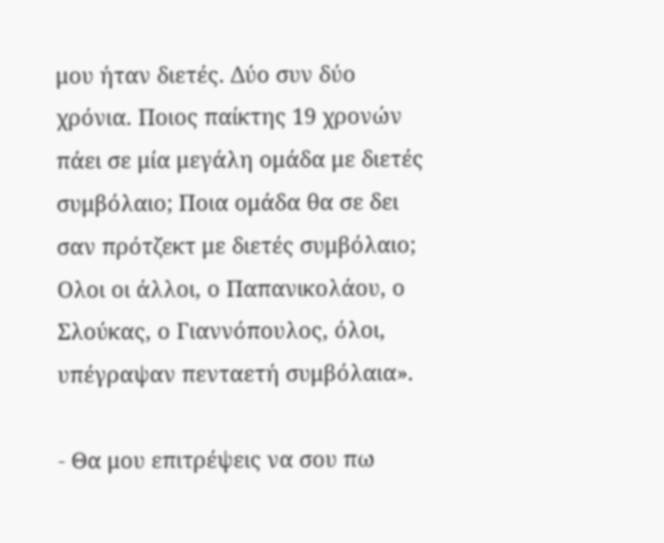μου ήταν διετές. Δύο συν δύο χρόνια. Ποιος παίκτης 19 χρονών πάει σε μία μεγάλη ομάδα με διετές συμβόλαιο; Ποια ομάδα θα σε δει σαν πρότζεκτ με διετές συμβόλαιο; Ολοι οι άλλοι, ο Παπανικολάου, ο Σλούκας, ο Γιαννόπουλος, όλοι, υπέγραψαν πενταετή συμβόλαια».

- Θα μου επιτρέψεις να σου πω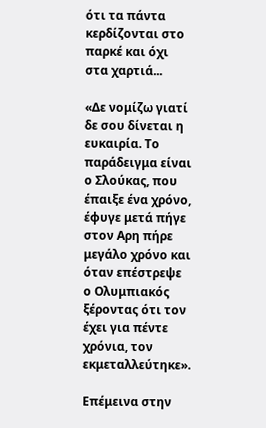ότι τα πάντα κερδίζονται στο παρκέ και όχι στα χαρτιά...

«Δε νομίζω γιατί δε σου δίνεται η ευκαιρία. Το παράδειγμα είναι ο Σλούκας, που έπαιξε ένα χρόνο, έφυγε μετά πήγε στον Αρη πήρε μεγάλο χρόνο και όταν επέστρεψε ο Ολυμπιακός ξέροντας ότι τον έχει για πέντε χρόνια, τον εκμεταλλεύτηκε».

Επέμεινα στην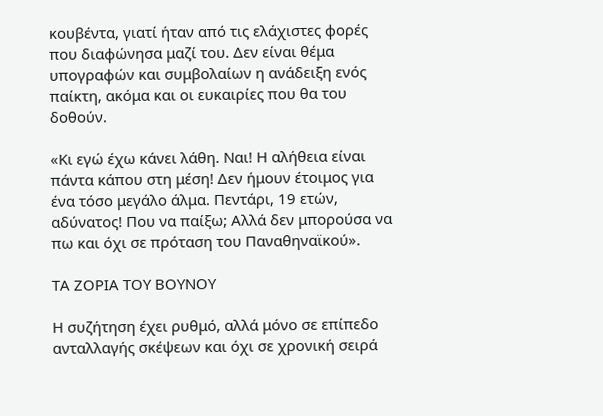κουβέντα, γιατί ήταν από τις ελάχιστες φορές που διαφώνησα μαζί του. Δεν είναι θέμα υπογραφών και συμβολαίων η ανάδειξη ενός παίκτη, ακόμα και οι ευκαιρίες που θα του δοθούν.

«Κι εγώ έχω κάνει λάθη. Ναι! Η αλήθεια είναι πάντα κάπου στη μέση! Δεν ήμουν έτοιμος για ένα τόσο μεγάλο άλμα. Πεντάρι, 19 ετών, αδύνατος! Που να παίξω; Αλλά δεν μπορούσα να πω και όχι σε πρόταση του Παναθηναϊκού».

ΤΑ ΖΟΡΙΑ ΤΟΥ ΒΟΥΝΟΥ

Η συζήτηση έχει ρυθμό, αλλά μόνο σε επίπεδο ανταλλαγής σκέψεων και όχι σε χρονική σειρά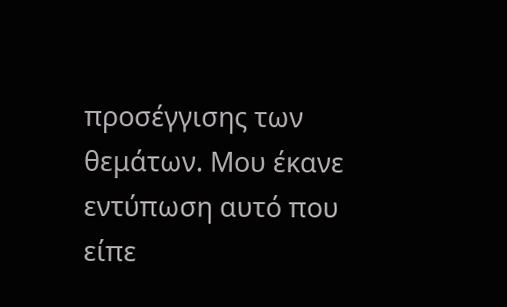προσέγγισης των θεμάτων. Μου έκανε εντύπωση αυτό που είπε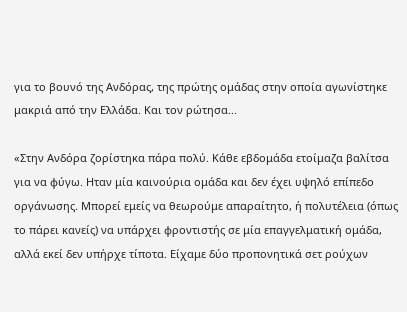για το βουνό της Ανδόρας, της πρώτης ομάδας στην οποία αγωνίστηκε μακριά από την Ελλάδα. Και τον ρώτησα...

«Στην Ανδόρα ζορίστηκα πάρα πολύ. Κάθε εβδομάδα ετοίμαζα βαλίτσα για να φύγω. Ηταν μία καινούρια ομάδα και δεν έχει υψηλό επίπεδο οργάνωσης. Μπορεί εμείς να θεωρούμε απαραίτητο, ή πολυτέλεια (όπως το πάρει κανείς) να υπάρχει φροντιστής σε μία επαγγελματική ομάδα, αλλά εκεί δεν υπήρχε τίποτα. Είχαμε δύο προπονητικά σετ ρούχων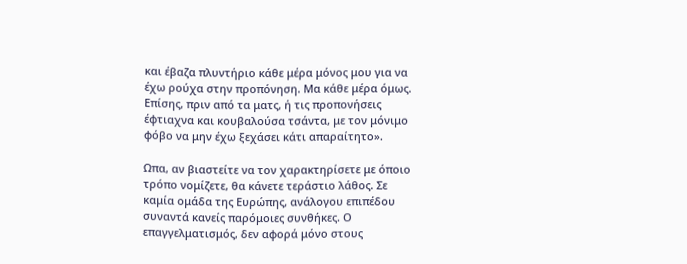και έβαζα πλυντήριο κάθε μέρα μόνος μου για να έχω ρούχα στην προπόνηση. Μα κάθε μέρα όμως. Επίσης, πριν από τα ματς, ή τις προπονήσεις έφτιαχνα και κουβαλούσα τσάντα, με τον μόνιμο φόβο να μην έχω ξεχάσει κάτι απαραίτητο».

Ωπα, αν βιαστείτε να τον χαρακτηρίσετε με όποιο τρόπο νομίζετε, θα κάνετε τεράστιο λάθος. Σε καμία ομάδα της Ευρώπης, ανάλογου επιπέδου συναντά κανείς παρόμοιες συνθήκες. Ο επαγγελματισμός, δεν αφορά μόνο στους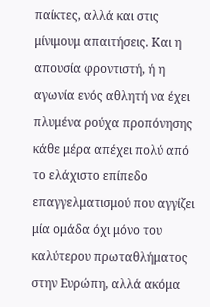παίκτες, αλλά και στις μίνιμουμ απαιτήσεις. Και η απουσία φροντιστή, ή η αγωνία ενός αθλητή να έχει πλυμένα ρούχα προπόνησης κάθε μέρα απέχει πολύ από το ελάχιστο επίπεδο επαγγελματισμού που αγγίζει μία ομάδα όχι μόνο του καλύτερου πρωταθλήματος στην Ευρώπη, αλλά ακόμα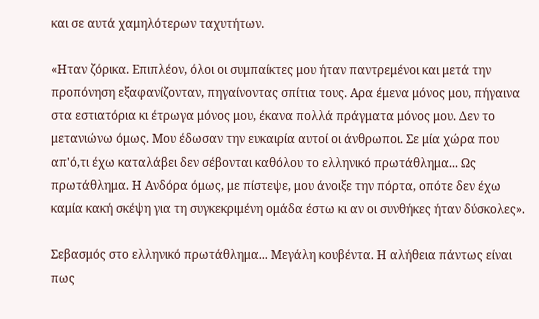και σε αυτά χαμηλότερων ταχυτήτων.

«Ηταν ζόρικα. Επιπλέον, όλοι οι συμπαίκτες μου ήταν παντρεμένοι και μετά την προπόνηση εξαφανίζονταν, πηγαίνοντας σπίτια τους. Αρα έμενα μόνος μου, πήγαινα στα εστιατόρια κι έτρωγα μόνος μου, έκανα πολλά πράγματα μόνος μου. Δεν το μετανιώνω όμως. Μου έδωσαν την ευκαιρία αυτοί οι άνθρωποι. Σε μία χώρα που απ'ό,τι έχω καταλάβει δεν σέβονται καθόλου το ελληνικό πρωτάθλημα... Ως πρωτάθλημα. Η Ανδόρα όμως, με πίστεψε, μου άνοιξε την πόρτα, οπότε δεν έχω καμία κακή σκέψη για τη συγκεκριμένη ομάδα έστω κι αν οι συνθήκες ήταν δύσκολες».

Σεβασμός στο ελληνικό πρωτάθλημα... Μεγάλη κουβέντα. Η αλήθεια πάντως είναι πως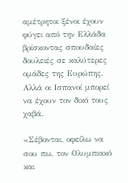αμέτρητοι ξένοι έχουν φύγει από την Ελλάδα βρίσκοντας σπουδαίες δουλειές σε καλύτερες ομάδες της Ευρώπης. Αλλά οι Ισπανοί μπορεί να έχουν τον δικό τους χαβά.

«Σέβονται, οφείλω να σου πω, τον Ολυμπιακό και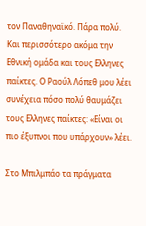τον Παναθηναϊκό. Πάρα πολύ. Και περισσότερο ακόμα την Εθνική ομάδα και τους Ελληνες παίκτες. Ο Ραούλ Λόπεθ μου λέει συνέχεια πόσο πολύ θαυμάζει τους Ελληνες παίκτες: «Είναι οι πιο έξυπνοι που υπάρχουν» λέει.

Στο Μπιλμπάο τα πράγματα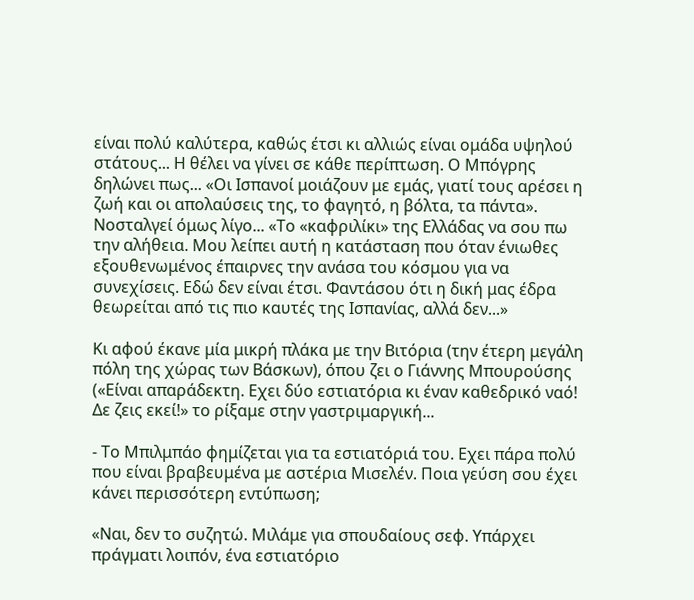είναι πολύ καλύτερα, καθώς έτσι κι αλλιώς είναι ομάδα υψηλού στάτους... Η θέλει να γίνει σε κάθε περίπτωση. Ο Μπόγρης δηλώνει πως... «Οι Ισπανοί μοιάζουν με εμάς, γιατί τους αρέσει η ζωή και οι απολαύσεις της, το φαγητό, η βόλτα, τα πάντα». Νοσταλγεί όμως λίγο... «Το «καφριλίκι» της Ελλάδας να σου πω την αλήθεια. Μου λείπει αυτή η κατάσταση που όταν ένιωθες εξουθενωμένος έπαιρνες την ανάσα του κόσμου για να συνεχίσεις. Εδώ δεν είναι έτσι. Φαντάσου ότι η δική μας έδρα θεωρείται από τις πιο καυτές της Ισπανίας, αλλά δεν...»

Κι αφού έκανε μία μικρή πλάκα με την Βιτόρια (την έτερη μεγάλη πόλη της χώρας των Βάσκων), όπου ζει ο Γιάννης Μπουρούσης («Είναι απαράδεκτη. Εχει δύο εστιατόρια κι έναν καθεδρικό ναό! Δε ζεις εκεί!» το ρίξαμε στην γαστριμαργική...

- Το Μπιλμπάο φημίζεται για τα εστιατόριά του. Εχει πάρα πολύ που είναι βραβευμένα με αστέρια Μισελέν. Ποια γεύση σου έχει κάνει περισσότερη εντύπωση;

«Ναι, δεν το συζητώ. Μιλάμε για σπουδαίους σεφ. Υπάρχει πράγματι λοιπόν, ένα εστιατόριο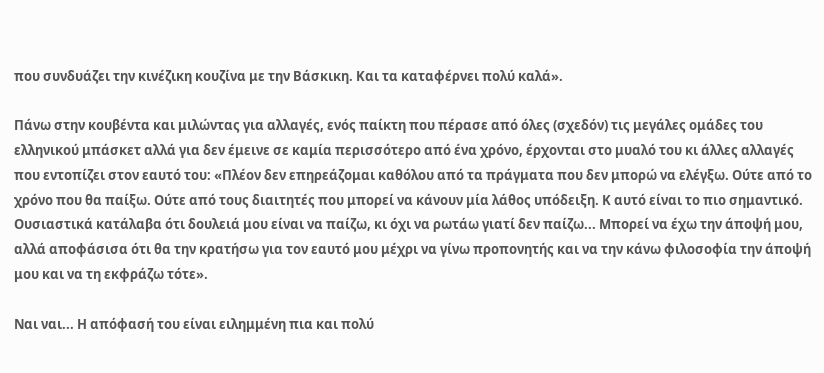που συνδυάζει την κινέζικη κουζίνα με την Βάσκικη. Και τα καταφέρνει πολύ καλά».

Πάνω στην κουβέντα και μιλώντας για αλλαγές, ενός παίκτη που πέρασε από όλες (σχεδόν) τις μεγάλες ομάδες του ελληνικού μπάσκετ αλλά για δεν έμεινε σε καμία περισσότερο από ένα χρόνο, έρχονται στο μυαλό του κι άλλες αλλαγές που εντοπίζει στον εαυτό του: «Πλέον δεν επηρεάζομαι καθόλου από τα πράγματα που δεν μπορώ να ελέγξω. Ούτε από το χρόνο που θα παίξω. Ούτε από τους διαιτητές που μπορεί να κάνουν μία λάθος υπόδειξη. Κ αυτό είναι το πιο σημαντικό. Ουσιαστικά κατάλαβα ότι δουλειά μου είναι να παίζω, κι όχι να ρωτάω γιατί δεν παίζω... Μπορεί να έχω την άποψή μου, αλλά αποφάσισα ότι θα την κρατήσω για τον εαυτό μου μέχρι να γίνω προπονητής και να την κάνω φιλοσοφία την άποψή μου και να τη εκφράζω τότε».

Ναι ναι... Η απόφασή του είναι ειλημμένη πια και πολύ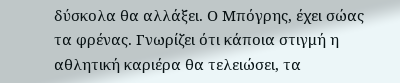δύσκολα θα αλλάξει. Ο Μπόγρης, έχει σώας τα φρένας. Γνωρίζει ότι κάποια στιγμή η αθλητική καριέρα θα τελειώσει, τα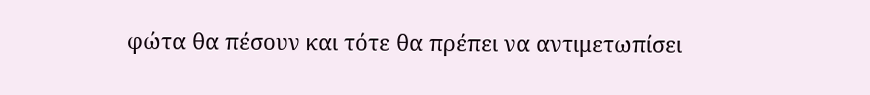φώτα θα πέσουν και τότε θα πρέπει να αντιμετωπίσει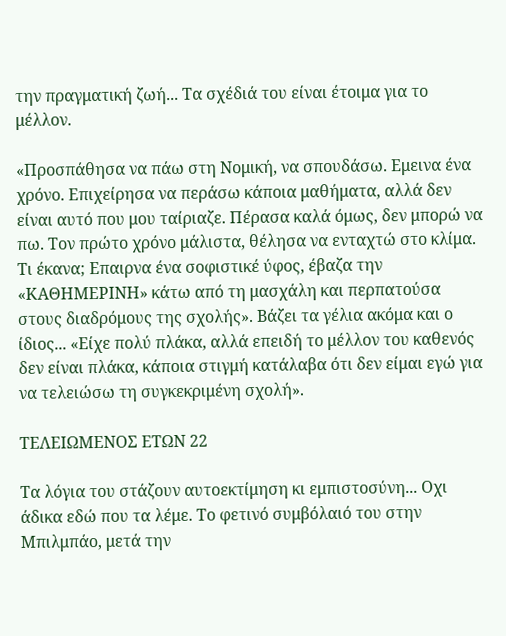την πραγματική ζωή... Τα σχέδιά του είναι έτοιμα για το μέλλον.

«Προσπάθησα να πάω στη Νομική, να σπουδάσω. Εμεινα ένα χρόνο. Επιχείρησα να περάσω κάποια μαθήματα, αλλά δεν είναι αυτό που μου ταίριαζε. Πέρασα καλά όμως, δεν μπορώ να πω. Τον πρώτο χρόνο μάλιστα, θέλησα να ενταχτώ στο κλίμα. Τι έκανα; Επαιρνα ένα σοφιστικέ ύφος, έβαζα την «ΚΑΘΗΜΕΡΙΝΗ» κάτω από τη μασχάλη και περπατούσα στους διαδρόμους της σχολής». Βάζει τα γέλια ακόμα και ο ίδιος... «Είχε πολύ πλάκα, αλλά επειδή το μέλλον του καθενός δεν είναι πλάκα, κάποια στιγμή κατάλαβα ότι δεν είμαι εγώ για να τελειώσω τη συγκεκριμένη σχολή».

ΤΕΛΕΙΩΜΕΝΟΣ ΕΤΩΝ 22

Τα λόγια του στάζουν αυτοεκτίμηση κι εμπιστοσύνη... Οχι άδικα εδώ που τα λέμε. Το φετινό συμβόλαιό του στην Μπιλμπάο, μετά την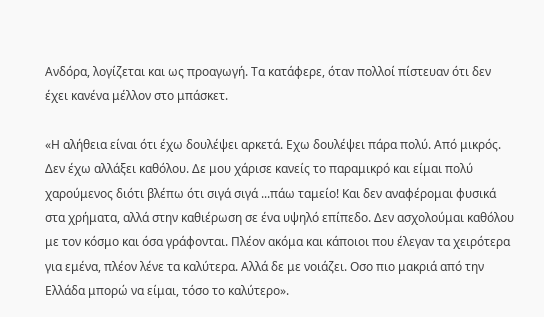Ανδόρα, λογίζεται και ως προαγωγή. Τα κατάφερε, όταν πολλοί πίστευαν ότι δεν έχει κανένα μέλλον στο μπάσκετ.

«Η αλήθεια είναι ότι έχω δουλέψει αρκετά. Εχω δουλέψει πάρα πολύ. Από μικρός. Δεν έχω αλλάξει καθόλου. Δε μου χάρισε κανείς το παραμικρό και είμαι πολύ χαρούμενος διότι βλέπω ότι σιγά σιγά ...πάω ταμείο! Και δεν αναφέρομαι φυσικά στα χρήματα, αλλά στην καθιέρωση σε ένα υψηλό επίπεδο. Δεν ασχολούμαι καθόλου με τον κόσμο και όσα γράφονται. Πλέον ακόμα και κάποιοι που έλεγαν τα χειρότερα για εμένα, πλέον λένε τα καλύτερα. Αλλά δε με νοιάζει. Οσο πιο μακριά από την Ελλάδα μπορώ να είμαι, τόσο το καλύτερο».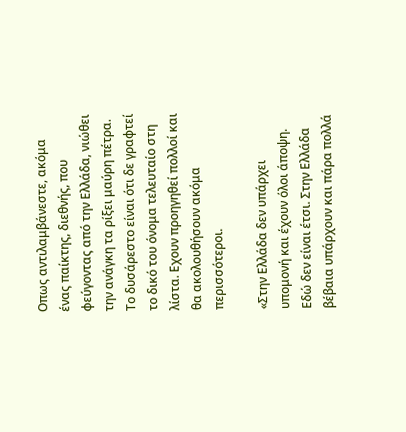Οπως αντιλαμβάνεστε, ακόμα ένας παίκτης, διεθνής, που φεύγοντας από την Ελλάδα, νιώθει την ανάγκη τα ρίξει μαύρη πέτρα. Το δυσάρεστο είναι ότι δε γραφτεί το δικό του όνομα τελευταίο στη λίστα. Εχουν προηγηθεί πολλοί και θα ακολουθήσουν ακόμα περισσότεροι.

«Στην Ελλάδα δεν υπάρχει υπομονή και έχουν όλοι άποψη. Εδώ δεν είναι έτσι. Στην Ελλάδα βέβαια υπάρχουν και πάρα πολλά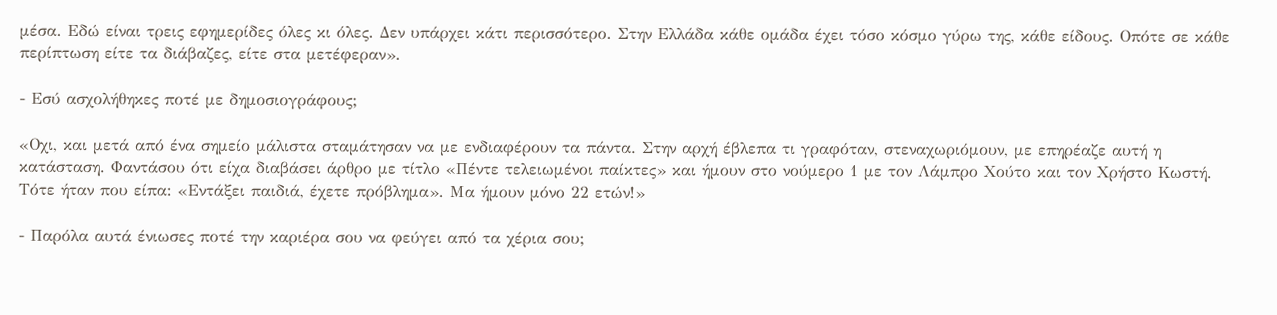μέσα. Εδώ είναι τρεις εφημερίδες όλες κι όλες. Δεν υπάρχει κάτι περισσότερο. Στην Ελλάδα κάθε ομάδα έχει τόσο κόσμο γύρω της, κάθε είδους. Οπότε σε κάθε περίπτωση είτε τα διάβαζες, είτε στα μετέφεραν».

- Εσύ ασχολήθηκες ποτέ με δημοσιογράφους;

«Οχι, και μετά από ένα σημείο μάλιστα σταμάτησαν να με ενδιαφέρουν τα πάντα. Στην αρχή έβλεπα τι γραφόταν, στεναχωριόμουν, με επηρέαζε αυτή η κατάσταση. Φαντάσου ότι είχα διαβάσει άρθρο με τίτλο «Πέντε τελειωμένοι παίκτες» και ήμουν στο νούμερο 1 με τον Λάμπρο Χούτο και τον Χρήστο Κωστή. Τότε ήταν που είπα: «Εντάξει παιδιά, έχετε πρόβλημα». Μα ήμουν μόνο 22 ετών!»

- Παρόλα αυτά ένιωσες ποτέ την καριέρα σου να φεύγει από τα χέρια σου;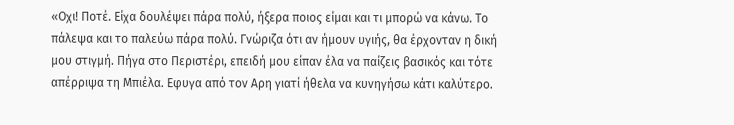«Οχι! Ποτέ. Είχα δουλέψει πάρα πολύ, ήξερα ποιος είμαι και τι μπορώ να κάνω. Το πάλεψα και το παλεύω πάρα πολύ. Γνώριζα ότι αν ήμουν υγιής, θα έρχονταν η δική μου στιγμή. Πήγα στο Περιστέρι, επειδή μου είπαν έλα να παίζεις βασικός και τότε απέρριψα τη Μπιέλα. Εφυγα από τον Αρη γιατί ήθελα να κυνηγήσω κάτι καλύτερο.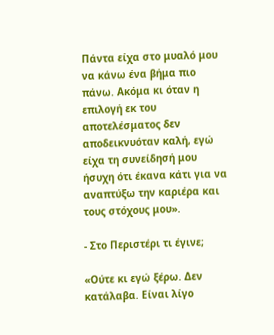Πάντα είχα στο μυαλό μου να κάνω ένα βήμα πιο πάνω. Ακόμα κι όταν η επιλογή εκ του αποτελέσματος δεν αποδεικνυόταν καλή, εγώ είχα τη συνείδησή μου ήσυχη ότι έκανα κάτι για να αναπτύξω την καριέρα και τους στόχους μου».

- Στο Περιστέρι τι έγινε;

«Ούτε κι εγώ ξέρω. Δεν κατάλαβα. Είναι λίγο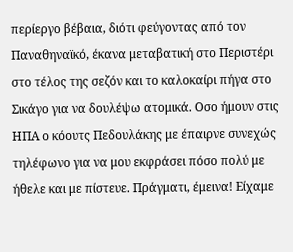περίεργο βέβαια, διότι φεύγοντας από τον Παναθηναϊκό, έκανα μεταβατική στο Περιστέρι στο τέλος της σεζόν και το καλοκαίρι πήγα στο Σικάγο για να δουλέψω ατομικά. Οσο ήμουν στις ΗΠΑ ο κόουτς Πεδουλάκης με έπαιρνε συνεχώς τηλέφωνο για να μου εκφράσει πόσο πολύ με ήθελε και με πίστευε. Πράγματι, έμεινα! Είχαμε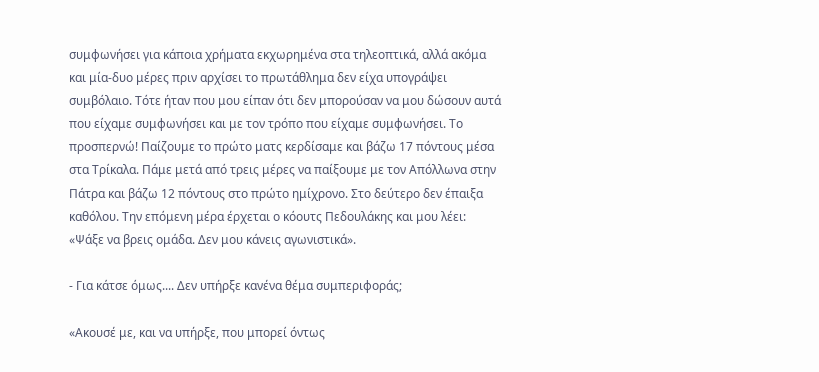συμφωνήσει για κάποια χρήματα εκχωρημένα στα τηλεοπτικά, αλλά ακόμα και μία-δυο μέρες πριν αρχίσει το πρωτάθλημα δεν είχα υπογράψει συμβόλαιο. Τότε ήταν που μου είπαν ότι δεν μπορούσαν να μου δώσουν αυτά που είχαμε συμφωνήσει και με τον τρόπο που είχαμε συμφωνήσει. Το προσπερνώ! Παίζουμε το πρώτο ματς κερδίσαμε και βάζω 17 πόντους μέσα στα Τρίκαλα. Πάμε μετά από τρεις μέρες να παίξουμε με τον Απόλλωνα στην Πάτρα και βάζω 12 πόντους στο πρώτο ημίχρονο. Στο δεύτερο δεν έπαιξα καθόλου. Την επόμενη μέρα έρχεται ο κόουτς Πεδουλάκης και μου λέει: «Ψάξε να βρεις ομάδα. Δεν μου κάνεις αγωνιστικά».

- Για κάτσε όμως.... Δεν υπήρξε κανένα θέμα συμπεριφοράς;

«Ακουσέ με, και να υπήρξε, που μπορεί όντως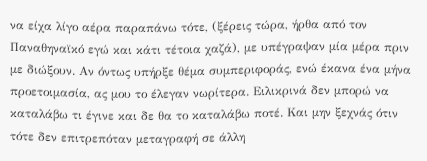να είχα λίγο αέρα παραπάνω τότε, (ξέρεις τώρα, ήρθα από τον Παναθηναϊκό εγώ και κάτι τέτοια χαζά), με υπέγραψαν μία μέρα πριν με διώξουν. Αν όντως υπήρξε θέμα συμπεριφοράς, ενώ έκανα ένα μήνα προετοιμασία, ας μου το έλεγαν νωρίτερα. Ειλικρινά δεν μπορώ να καταλάβω τι έγινε και δε θα το καταλάβω ποτέ. Και μην ξεχνάς ότιν τότε δεν επιτρεπόταν μεταγραφή σε άλλη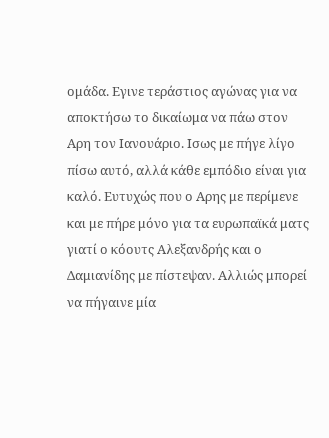ομάδα. Εγινε τεράστιος αγώνας για να αποκτήσω το δικαίωμα να πάω στον Αρη τον Ιανουάριο. Ισως με πήγε λίγο πίσω αυτό, αλλά κάθε εμπόδιο είναι για καλό. Ευτυχώς που ο Αρης με περίμενε και με πήρε μόνο για τα ευρωπαϊκά ματς γιατί ο κόουτς Αλεξανδρής και ο Δαμιανίδης με πίστεψαν. Αλλιώς μπορεί να πήγαινε μία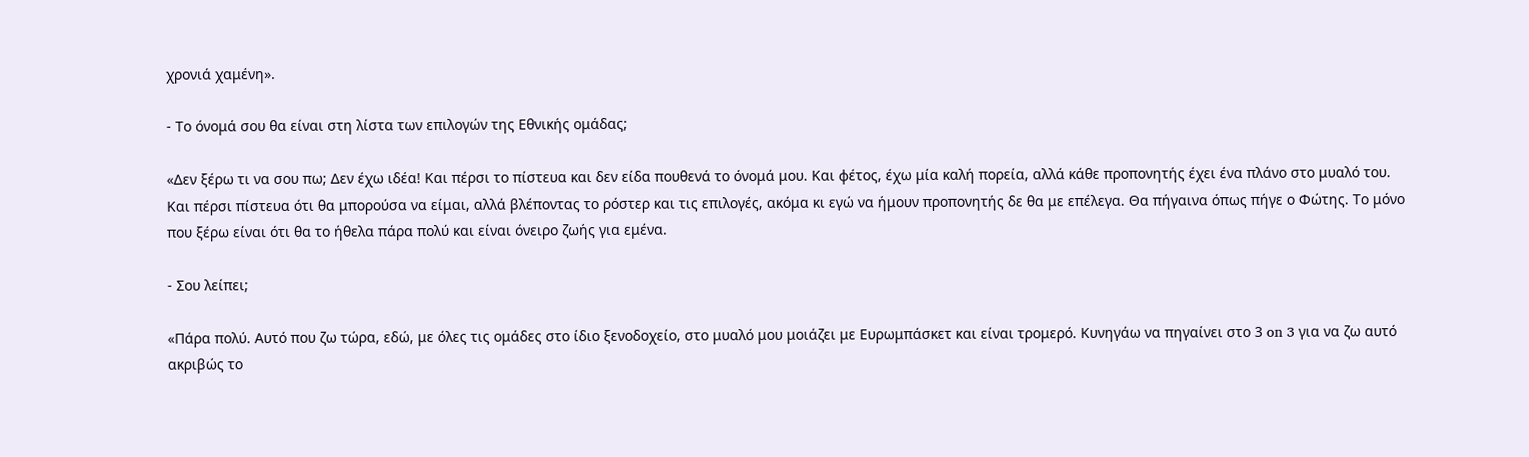χρονιά χαμένη».

- Το όνομά σου θα είναι στη λίστα των επιλογών της Εθνικής ομάδας;

«Δεν ξέρω τι να σου πω; Δεν έχω ιδέα! Και πέρσι το πίστευα και δεν είδα πουθενά το όνομά μου. Και φέτος, έχω μία καλή πορεία, αλλά κάθε προπονητής έχει ένα πλάνο στο μυαλό του. Και πέρσι πίστευα ότι θα μπορούσα να είμαι, αλλά βλέποντας το ρόστερ και τις επιλογές, ακόμα κι εγώ να ήμουν προπονητής δε θα με επέλεγα. Θα πήγαινα όπως πήγε ο Φώτης. Το μόνο που ξέρω είναι ότι θα το ήθελα πάρα πολύ και είναι όνειρο ζωής για εμένα.

- Σου λείπει;

«Πάρα πολύ. Αυτό που ζω τώρα, εδώ, με όλες τις ομάδες στο ίδιο ξενοδοχείο, στο μυαλό μου μοιάζει με Ευρωμπάσκετ και είναι τρομερό. Κυνηγάω να πηγαίνει στο 3 on 3 για να ζω αυτό ακριβώς το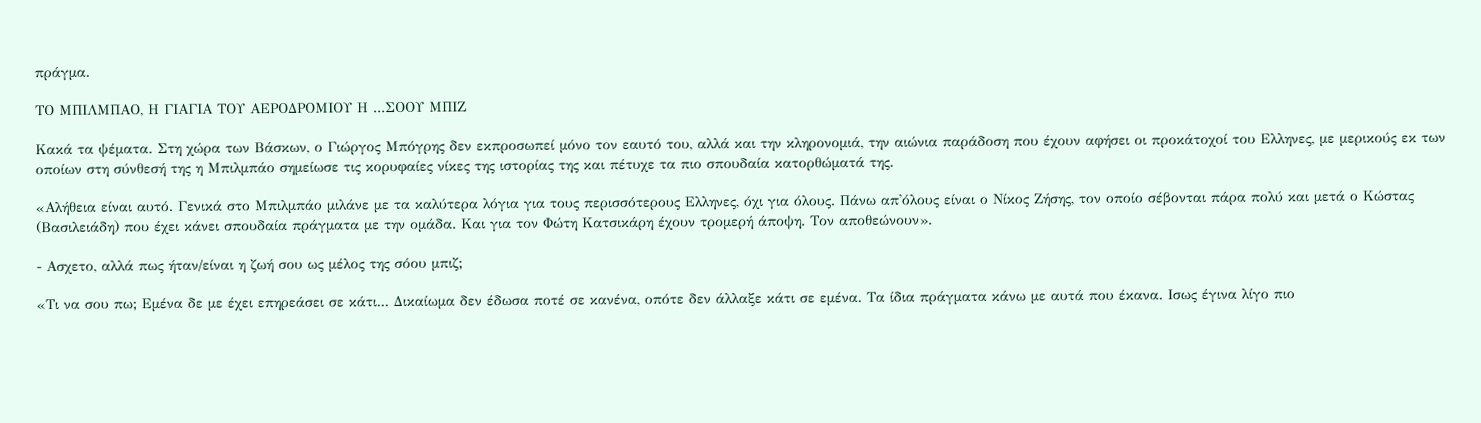πράγμα.

ΤΟ ΜΠΙΛΜΠΑΟ, Η ΓΙΑΓΙΑ ΤΟΥ ΑΕΡΟΔΡΟΜΙΟΥ Η ...ΣΟΟΥ ΜΠΙΖ

Κακά τα ψέματα. Στη χώρα των Βάσκων, ο Γιώργος Μπόγρης δεν εκπροσωπεί μόνο τον εαυτό του, αλλά και την κληρονομιά, την αιώνια παράδοση που έχουν αφήσει οι προκάτοχοί του Ελληνες, με μερικούς εκ των οποίων στη σύνθεσή της η Μπιλμπάο σημείωσε τις κορυφαίες νίκες της ιστορίας της και πέτυχε τα πιο σπουδαία κατορθώματά της.

«Αλήθεια είναι αυτό. Γενικά στο Μπιλμπάο μιλάνε με τα καλύτερα λόγια για τους περισσότερους Ελληνες, όχι για όλους. Πάνω απ'όλους είναι ο Νίκος Ζήσης, τον οποίο σέβονται πάρα πολύ και μετά ο Κώστας (Βασιλειάδη) που έχει κάνει σπουδαία πράγματα με την ομάδα. Και για τον Φώτη Κατσικάρη έχουν τρομερή άποψη. Τον αποθεώνουν».

- Ασχετο, αλλά πως ήταν/είναι η ζωή σου ως μέλος της σόου μπιζ;

«Τι να σου πω; Εμένα δε με έχει επηρεάσει σε κάτι... Δικαίωμα δεν έδωσα ποτέ σε κανένα, οπότε δεν άλλαξε κάτι σε εμένα. Τα ίδια πράγματα κάνω με αυτά που έκανα. Ισως έγινα λίγο πιο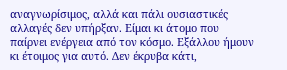αναγνωρίσιμος, αλλά και πάλι ουσιαστικές αλλαγές δεν υπήρξαν. Είμαι κι άτομο που παίρνει ενέργεια από τον κόσμο. Εξάλλου ήμουν κι έτοιμος για αυτό. Δεν έκρυβα κάτι,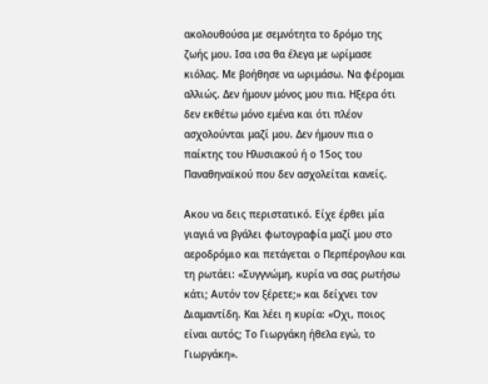ακολουθούσα με σεμνότητα το δρόμο της ζωής μου. Ισα ισα θα έλεγα με ωρίμασε κιόλας. Με βοήθησε να ωριμάσω. Να φέρομαι αλλιώς. Δεν ήμουν μόνος μου πια. Ηξερα ότι δεν εκθέτω μόνο εμένα και ότι πλέον ασχολούνται μαζί μου. Δεν ήμουν πια ο παίκτης του Ηλυσιακού ή ο 15ος του Παναθηναϊκού που δεν ασχολείται κανείς.

Ακου να δεις περιστατικό. Είχε έρθει μία γιαγιά να βγάλει φωτογραφία μαζί μου στο αεροδρόμιο και πετάγεται ο Περπέρογλου και τη ρωτάει: «Συγγνώμη, κυρία να σας ρωτήσω κάτι; Αυτόν τον ξέρετε;» και δείχνει τον Διαμαντίδη. Και λέει η κυρία: «Οχι, ποιος είναι αυτός; Το Γιωργάκη ήθελα εγώ, το Γιωργάκη».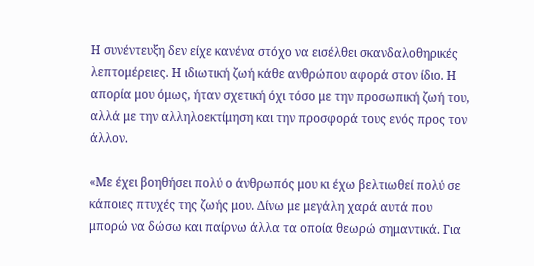Η συνέντευξη δεν είχε κανένα στόχο να εισέλθει σκανδαλοθηρικές λεπτομέρειες. Η ιδιωτική ζωή κάθε ανθρώπου αφορά στον ίδιο. Η απορία μου όμως, ήταν σχετική όχι τόσο με την προσωπική ζωή του, αλλά με την αλληλοεκτίμηση και την προσφορά τους ενός προς τον άλλον.

«Με έχει βοηθήσει πολύ ο άνθρωπός μου κι έχω βελτιωθεί πολύ σε κάποιες πτυχές της ζωής μου. Δίνω με μεγάλη χαρά αυτά που μπορώ να δώσω και παίρνω άλλα τα οποία θεωρώ σημαντικά. Για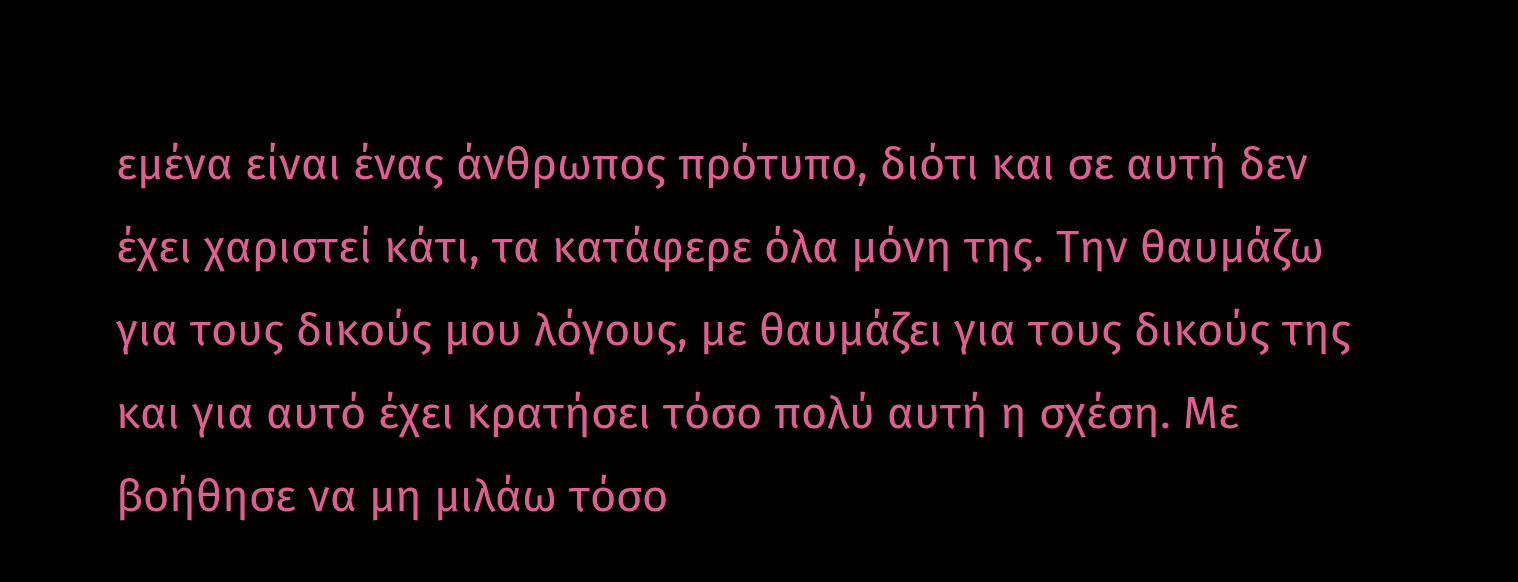εμένα είναι ένας άνθρωπος πρότυπο, διότι και σε αυτή δεν έχει χαριστεί κάτι, τα κατάφερε όλα μόνη της. Την θαυμάζω για τους δικούς μου λόγους, με θαυμάζει για τους δικούς της και για αυτό έχει κρατήσει τόσο πολύ αυτή η σχέση. Με βοήθησε να μη μιλάω τόσο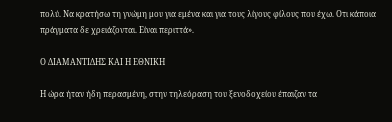πολύ. Να κρατήσω τη γνώμη μου για εμένα και για τους λίγους φίλους που έχω. Οτι κάποια πράγματα δε χρειάζονται. Είναι περιττά».

Ο ΔΙΑΜΑΝΤΙΔΗΣ ΚΑΙ Η ΕΘΝΙΚΗ

Η ώρα ήταν ήδη περασμένη, στην τηλεόραση του ξενοδοχείου έπαιζαν τα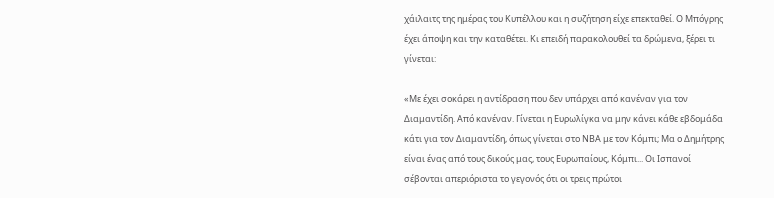χάιλαιτς της ημέρας του Κυπέλλου και η συζήτηση είχε επεκταθεί. Ο Μπόγρης έχει άποψη και την καταθέτει. Κι επειδή παρακολουθεί τα δρώμενα, ξέρει τι γίνεται:

«Με έχει σοκάρει η αντίδραση που δεν υπάρχει από κανέναν για τον Διαμαντίδη. Από κανέναν. Γίνεται η Ευρωλίγκα να μην κάνει κάθε εβδομάδα κάτι για τον Διαμαντίδη, όπως γίνεται στο ΝΒΑ με τον Κόμπι; Μα ο Δημήτρης είναι ένας από τους δικούς μας, τους Ευρωπαίους, Κόμπι... Οι Ισπανοί σέβονται απεριόριστα το γεγονός ότι οι τρεις πρώτοι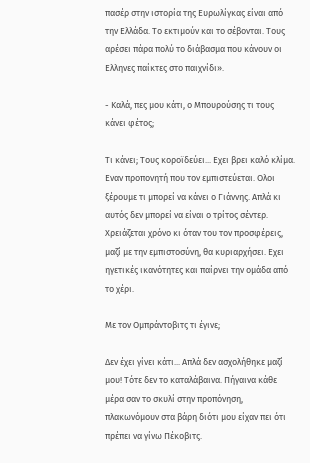πασέρ στην ιστορία της Ευρωλίγκας είναι από την Ελλάδα. Το εκτιμούν και το σέβονται. Τους αρέσει πάρα πολύ το διάβασμα που κάνουν οι Ελληνες παίκτες στο παιχνίδι».

- Καλά, πες μου κάτι, ο Μπουρούσης τι τους κάνει φέτος;

Τι κάνει; Τους κοροϊδεύει... Εχει βρει καλό κλίμα. Εναν προπονητή που τον εμπιστεύεται. Ολοι ξέρουμε τι μπορεί να κάνει ο Γιάννης. Απλά κι αυτός δεν μπορεί να είναι ο τρίτος σέντερ. Χρειάζεται χρόνο κι όταν του τον προσφέρεις, μαζί με την εμπιστοσύνη, θα κυριαρχήσει. Εχει ηγετικές ικανότητες και παίρνει την ομάδα από το χέρι.

Με τον Ομπράντοβιτς τι έγινε;

Δεν έχει γίνει κάτι... Απλά δεν ασχολήθηκε μαζί μου! Τότε δεν το καταλάβαινα. Πήγαινα κάθε μέρα σαν το σκυλί στην προπόνηση, πλακωνόμουν στα βάρη διότι μου είχαν πει ότι πρέπει να γίνω Πέκοβιτς.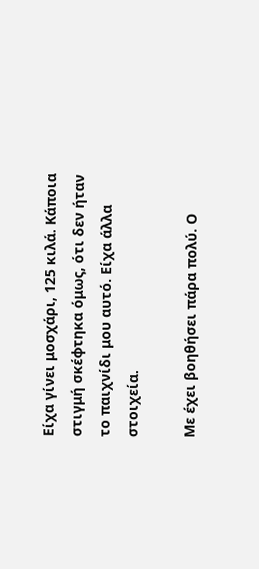Είχα γίνει μοσχάρι, 125 κιλά. Κάποια στιγμή σκέφτηκα όμως, ότι δεν ήταν το παιχνίδι μου αυτό. Είχα άλλα στοιχεία.

Με έχει βοηθήσει πάρα πολύ. Ο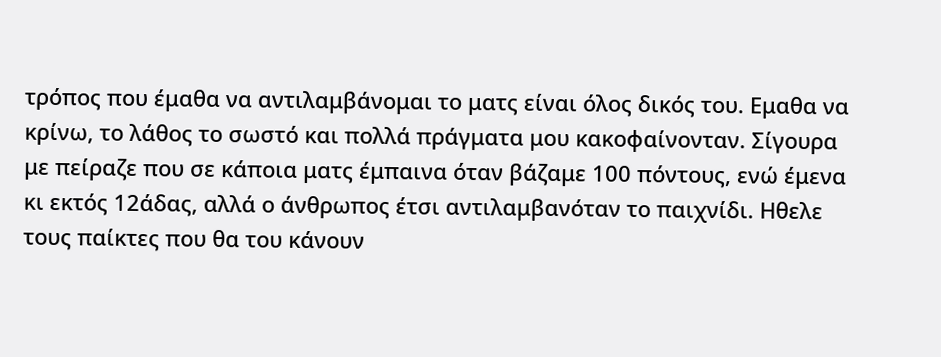τρόπος που έμαθα να αντιλαμβάνομαι το ματς είναι όλος δικός του. Εμαθα να κρίνω, το λάθος το σωστό και πολλά πράγματα μου κακοφαίνονταν. Σίγουρα με πείραζε που σε κάποια ματς έμπαινα όταν βάζαμε 100 πόντους, ενώ έμενα κι εκτός 12άδας, αλλά ο άνθρωπος έτσι αντιλαμβανόταν το παιχνίδι. Ηθελε τους παίκτες που θα του κάνουν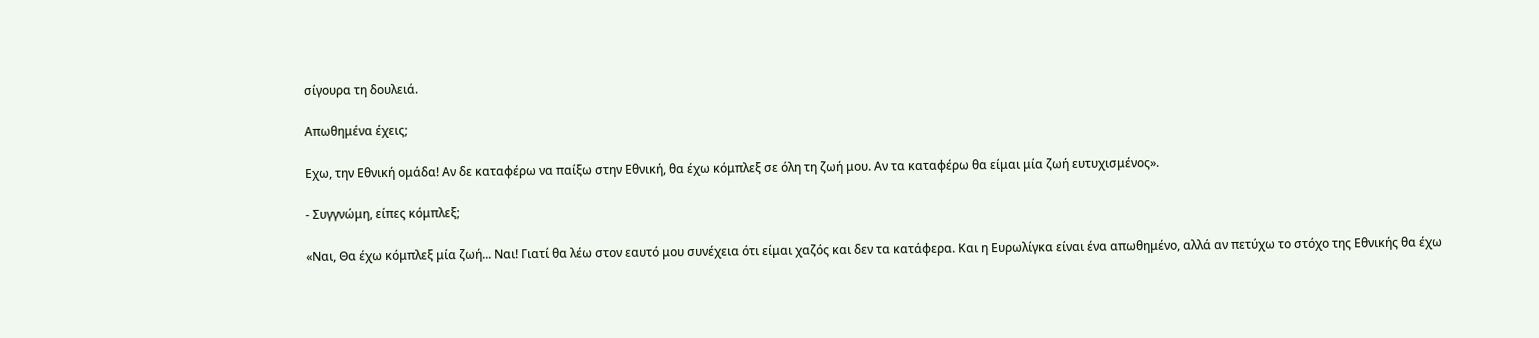σίγουρα τη δουλειά.

Απωθημένα έχεις;

Εχω, την Εθνική ομάδα! Αν δε καταφέρω να παίξω στην Εθνική, θα έχω κόμπλεξ σε όλη τη ζωή μου. Αν τα καταφέρω θα είμαι μία ζωή ευτυχισμένος».

- Συγγνώμη, είπες κόμπλεξ;

«Ναι, Θα έχω κόμπλεξ μία ζωή... Ναι! Γιατί θα λέω στον εαυτό μου συνέχεια ότι είμαι χαζός και δεν τα κατάφερα. Και η Ευρωλίγκα είναι ένα απωθημένο, αλλά αν πετύχω το στόχο της Εθνικής θα έχω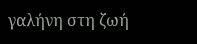γαλήνη στη ζωή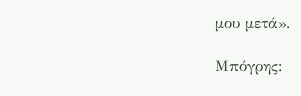μου μετά».

Μπόγρης: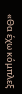«Θα έχω κόμπλεξ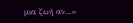μια ζωή αν...»